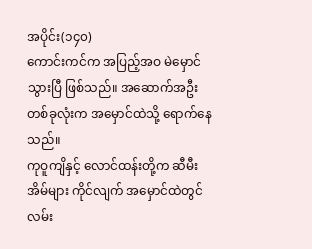အပိုင်း(၁၄၀)
ကောင်းကင်က အပြည့်အဝ မဲမှောင်သွားပြီ ဖြစ်သည်။ အဆောက်အဦးတစ်ခုလုံးက အမှောင်ထဲသို့ ရောက်နေသည်။
ကုဝူကျိနှင့် လောင်ထန်းတို့က ဆီမီးအိမ်များ ကိုင်လျက် အမှောင်ထဲတွင် လမ်း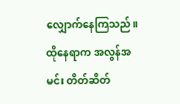လျှောက်နေကြသည်။ ထိုနေရာက အလွန်အမင်း တိတ်ဆိတ်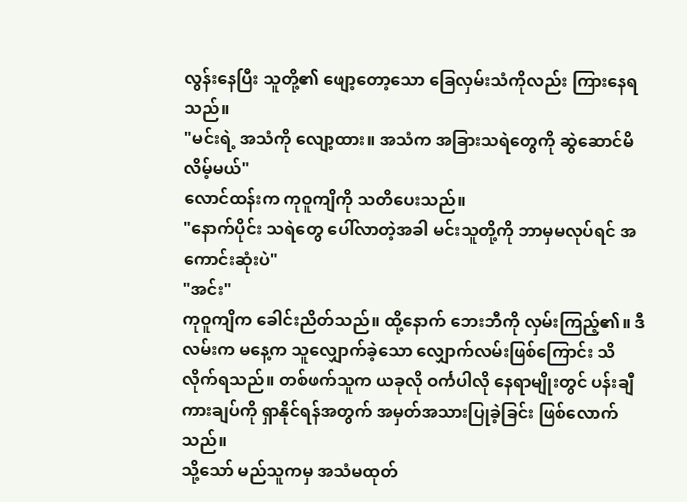လွန်းနေပြီး သူတို့၏ ဖျော့တော့သော ခြေလှမ်းသံကိုလည်း ကြားနေရသည်။
"မင်းရဲ့ အသံကို လျော့ထား။ အသံက အခြားသရဲတွေကို ဆွဲဆောင်မိလိမ့်မယ်"
လောင်ထန်းက ကုဝူကျိကို သတိပေးသည်။
"နောက်ပိုင်း သရဲတွေ ပေါ်လာတဲ့အခါ မင်းသူတို့ကို ဘာမှမလုပ်ရင် အကောင်းဆုံးပဲ"
"အင်း"
ကုဝူကျိက ခေါင်းညိတ်သည်။ ထို့နောက် ဘေးဘီကို လှမ်းကြည့်၏။ ဒီလမ်းက မနေ့က သူလျှောက်ခဲ့သော လျှောက်လမ်းဖြစ်ကြောင်း သိလိုက်ရသည်။ တစ်ဖက်သူက ယခုလို ဝင်္ကပါလို နေရာမျိုးတွင် ပန်းချီကားချပ်ကို ရှာနိုင်ရန်အတွက် အမှတ်အသားပြုခဲ့ခြင်း ဖြစ်လောက်သည်။
သို့သော် မည်သူကမှ အသံမထုတ်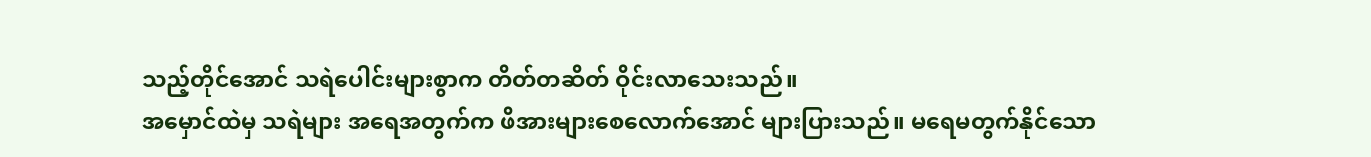သည့်တိုင်အောင် သရဲပေါင်းများစွာက တိတ်တဆိတ် ဝိုင်းလာသေးသည်။
အမှောင်ထဲမှ သရဲများ အရေအတွက်က ဖိအားများစေလောက်အောင် များပြားသည်။ မရေမတွက်နိုင်သော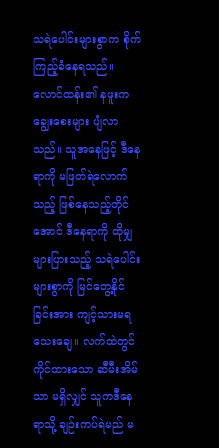သရဲပေါင်းများစွာက စိုက်ကြည့်ခံနေရသည်။ လောင်ထန်း၏ နဖူးက ချွေးစေးများ ပျံလာသည်။ သူအနေဖြင့် ဒီနေရာကို မဖြတ်ရဲလောက်သည့် ဖြစ်နေသည့်တိုင်အောင် ဒီနေရာကို ထိုမျှများပြားသည့် သရဲပေါင်းများစွာကို မြင်တွေ့နိုင်ခြင်းအား ကျင့်သားမရသေးချေ။ လက်ထဲတွင် ကိုင်ထားသော ဆီမီးအိမ်သာ မရှိလျှင် သူကဒီနေရာသို့ ချဉ်းကပ်ရဲမည် မ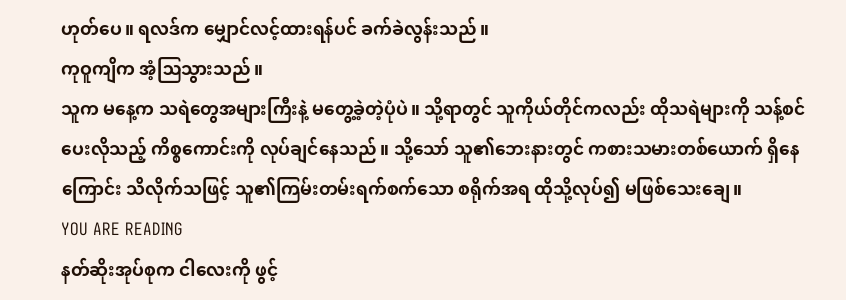ဟုတ်ပေ။ ရလဒ်က မျှောင်လင့်ထားရန်ပင် ခက်ခဲလွန်းသည်။
ကုဝူကျိက အံ့ဩသွားသည်။
သူက မနေ့က သရဲတွေအများကြီးနဲ့ မတွေ့ခဲ့တဲ့ပုံပဲ။ သို့ရာတွင် သူကိုယ်တိုင်ကလည်း ထိုသရဲများကို သန့်စင်ပေးလိုသည့် ကိစ္စကောင်းကို လုပ်ချင်နေသည်။ သို့သော် သူ၏ဘေးနားတွင် ကစားသမားတစ်ယောက် ရှိနေကြောင်း သိလိုက်သဖြင့် သူ၏ကြမ်းတမ်းရက်စက်သော စရိုက်အရ ထိုသို့လုပ်၍ မဖြစ်သေးချေ။
YOU ARE READING
နတ်ဆိုးအုပ်စုက ငါလေးကို ဖွင့်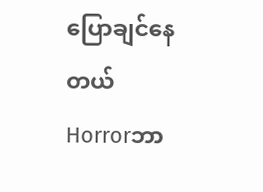ပြောချင်နေတယ်
Horrorဘာ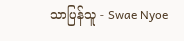သာပြန်သူ - Swae Nyoe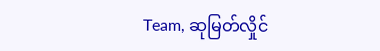Team, ဆုမြတ်လှိုင်